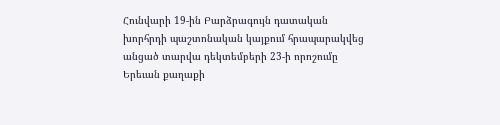Հունվարի 19-ին Բարձրագույն դատական խորհրդի պաշտոնական կայքում հրապարակվեց անցած տարվա դեկտեմբերի 23-ի որոշումը Երեւան քաղաքի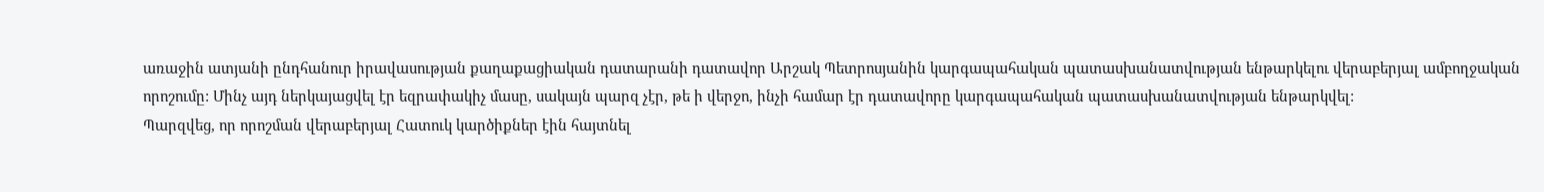առաջին ատյանի ընդհանուր իրավասության քաղաքացիական դատարանի դատավոր Արշակ Պետրոսյանին կարգապահական պատասխանատվության ենթարկելու վերաբերյալ ամբողջական որոշումը: Մինչ այդ ներկայացվել էր եզրափակիչ մասը, սակայն պարզ չէր, թե ի վերջո, ինչի համար էր դատավորը կարգապահական պատասխանատվության ենթարկվել:
Պարզվեց, որ որոշման վերաբերյալ Հատուկ կարծիքներ էին հայտնել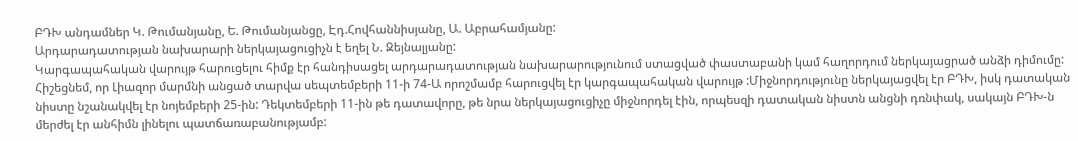ԲԴԽ անդամներ Կ. Թումանյանը, Ե. Թումանյանցը, Էդ.Հովհաննիսյանը, Ա. Աբրահամյանը:
Արդարադատության նախարարի ներկայացուցիչն է եղել Ն. Զեյնալյանը:
Կարգապահական վարույթ հարուցելու հիմք էր հանդիսացել արդարադատության նախարարությունում ստացված փաստաբանի կամ հաղորդում ներկայացրած անձի դիմումը: Հիշեցնեմ, որ Լիազոր մարմնի անցած տարվա սեպտեմբերի 11-ի 74-Ա որոշմամբ հարուցվել էր կարգապահական վարույթ :Միջնորդությունը ներկայացվել էր ԲԴԽ, իսկ դատական նիստը նշանակվել էր նոյեմբերի 25-ին: Դեկտեմբերի 11-ին թե դատավորը, թե նրա ներկայացուցիչը միջնորդել էին, որպեսզի դատական նիստն անցնի դռնփակ, սակայն ԲԴԽ-ն մերժել էր անհիմն լինելու պատճառաբանությամբ: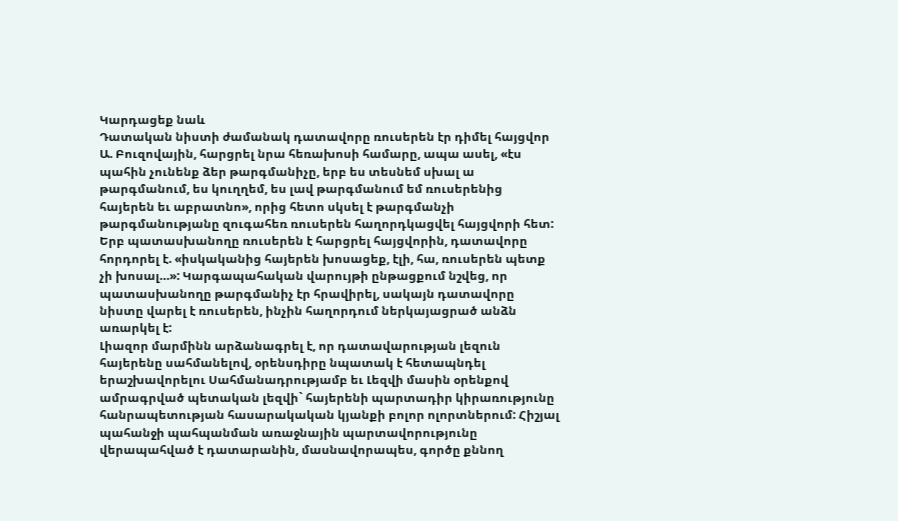Կարդացեք նաև
Դատական նիստի ժամանակ դատավորը ռուսերեն էր դիմել հայցվոր Ա. Բուզովային, հարցրել նրա հեռախոսի համարը, ապա ասել, «էս պահին չունենք ձեր թարգմանիչը, երբ ես տեսնեմ սխալ ա թարգմանում, ես կուղղեմ, ես լավ թարգմանում եմ ռուսերենից հայերեն եւ աբրատնո», որից հետո սկսել է թարգմանչի թարգմանությանը զուգահեռ ռուսերեն հաղորդկացվել հայցվորի հետ: Երբ պատասխանողը ռուսերեն է հարցրել հայցվորին, դատավորը հորդորել է. «իսկականից հայերեն խոսացեք, էլի, հա, ռուսերեն պետք չի խոսալ…»: Կարգապահական վարույթի ընթացքում նշվեց, որ պատասխանողը թարգմանիչ էր հրավիրել, սակայն դատավորը նիստը վարել է ռուսերեն, ինչին հաղորդում ներկայացրած անձն առարկել է:
Լիազոր մարմինն արձանագրել է, որ դատավարության լեզուն հայերենը սահմանելով, օրենսդիրը նպատակ է հետապնդել երաշխավորելու Սահմանադրությամբ եւ Լեզվի մասին օրենքով ամրագրված պետական լեզվի` հայերենի պարտադիր կիրառությունը հանրապետության հասարակական կյանքի բոլոր ոլորտներում: Հիշյալ պահանջի պահպանման առաջնային պարտավորությունը վերապահված է դատարանին, մասնավորապես, գործը քննող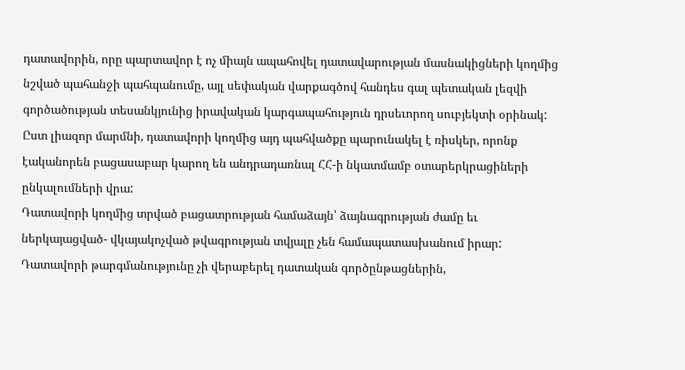դատավորին, որը պարտավոր է ոչ միայն ապահովել դատավարության մասնակիցների կողմից նշված պահանջի պահպանումը, այլ սեփական վարքագծով հանդես գալ պետական լեզվի գործածության տեսանկյունից իրավական կարգապահություն դրսեւորող սուբյեկտի օրինակ: Ըստ լիազոր մարմնի, դատավորի կողմից այդ պահվածքը պարունակել է ռիսկեր, որոնք էականորեն բացասաբար կարող են անդրադառնալ ՀՀ-ի նկատմամբ օտարերկրացիների ընկալումների վրա:
Դատավորի կողմից տրված բացատրության համաձայն՝ ձայնագրության ժամը եւ ներկայացված- վկայակոչված թվագրության տվյալը չեն համապատասխանում իրար: Դատավորի թարգմանությունը չի վերաբերել դատական գործընթացներին,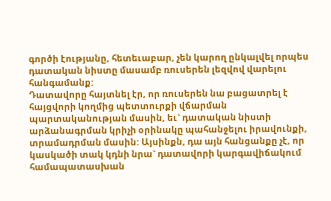գործի էությանը, հետեւաբար, չեն կարող ընկալվել որպես դատական նիստը մասամբ ռուսերեն լեզվով վարելու հանգամանք:
Դատավորը հայտնել էր, որ ռուսերեն նա բացատրել է հայցվորի կողմից պետտուրքի վճարման պարտականության մասին, եւ` դատական նիստի արձանագրման կրիչի օրինակը պահանջելու իրավունքի, տրամադրման մասին: Այսինքն, դա այն հանցանքը չէ, որ կասկածի տակ կդնի նրա` դատավորի կարգավիճակում համապատասխան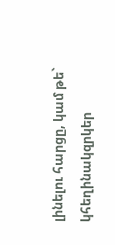լինելու հարցը, կամ թե` կհեղինակզրկեր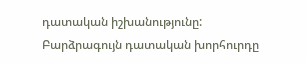դատական իշխանությունը:
Բարձրագույն դատական խորհուրդը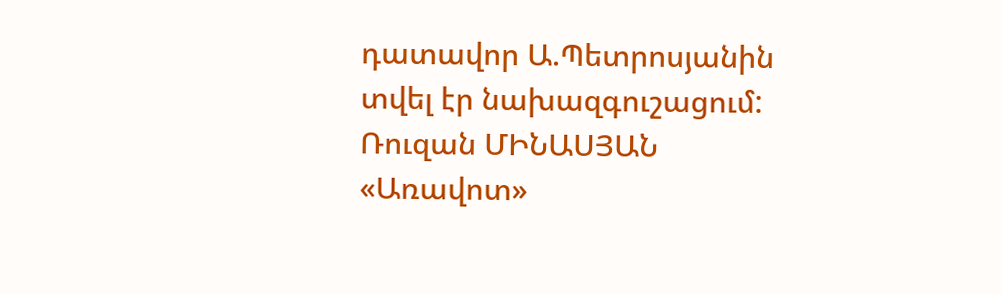դատավոր Ա.Պետրոսյանին տվել էր նախազգուշացում:
Ռուզան ՄԻՆԱՍՅԱՆ
«Առավոտ»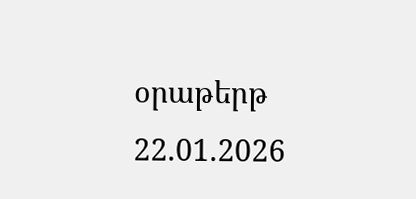օրաթերթ
22.01.2026